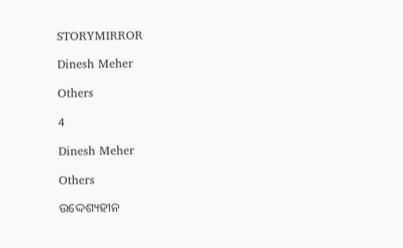STORYMIRROR

Dinesh Meher

Others

4

Dinesh Meher

Others

ଉଦ୍ଦେଶ୍ୟହୀନ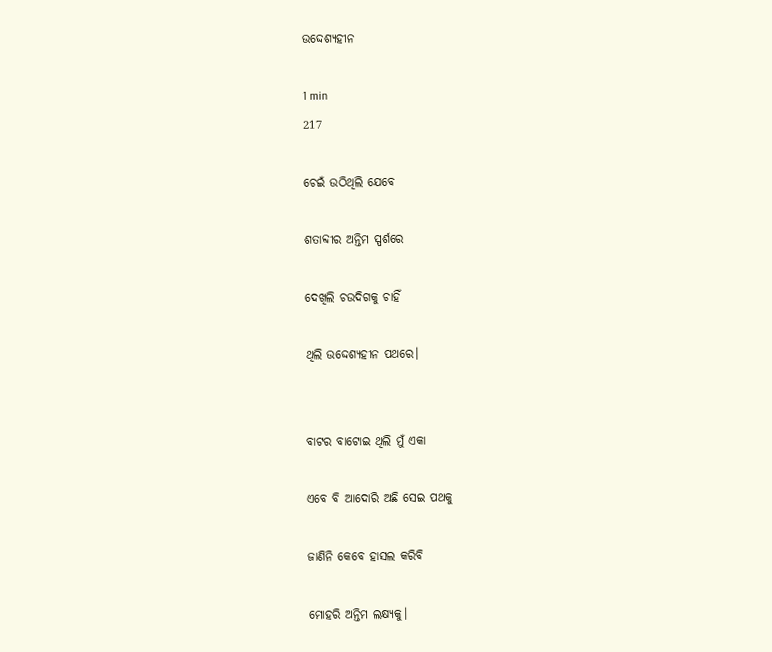ଉଦ୍ଦେଶ୍ୟହୀନ

1 min
217

ଚେଇଁ ଉଠିଥିଲି ଯେବେ

ଶତାବ୍ଦୀର ଅନ୍ତିମ ସ୍ପର୍ଶରେ

ଦେଖିଲି ଚଉଦିଗକୁ ଚାହିଁ

ଥିଲି ଉଦ୍ଦେଶ୍ୟହୀନ ପଥରେ।


ବାଟର ବାଟୋଇ ଥିଲି ମୁଁ ଏକା

ଏବେ ବି ଆଦୋରି ଅଛି ସେଇ ପଥକୁ

ଜାଣିନି କେବେ ହାସଲ କରିବି

ମୋହରି ଅନ୍ତିମ ଲକ୍ଷ୍ୟକୁ।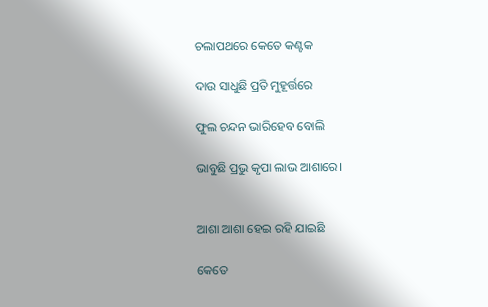ଚଲାପଥରେ କେତେ କଣ୍ଟକ

ଦାଉ ସାଧୁଛି ପ୍ରତି ମୁହୂର୍ତ୍ତରେ

ଫୁଲ ଚନ୍ଦନ ଭାରିହେବ ବୋଲି

ଭାବୁଛି ପ୍ରଭୁ କୃପା ଲାଭ ଆଶାରେ।


ଆଶା ଆଶା ହେଇ ରହି ଯାଇଛି

କେତେ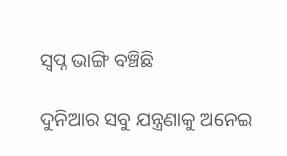ସ୍ୱପ୍ନ ଭାଙ୍ଗି ବଞ୍ଚିଛି

ଦୁନିଆର ସବୁ ଯନ୍ତ୍ରଣାକୁ ଅନେଇ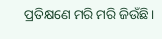ପ୍ରତିକ୍ଷଣେ ମରି ମରି ଜିଉଁଛି।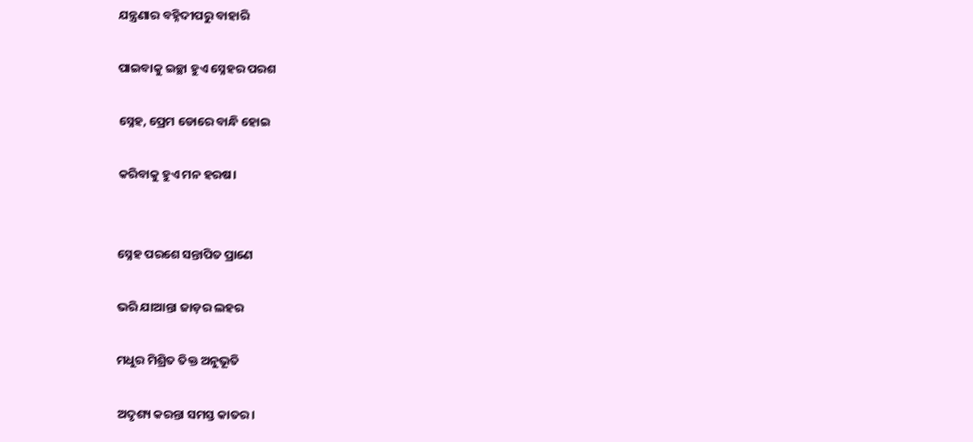ଯନ୍ତ୍ରଣାର ବହ୍ନିଦୀପରୁ ବାହାରି

ପାଇବାକୁ ଇଚ୍ଛା ହୁଏ ସ୍ନେହର ପରଶ

ସ୍ନେହ, ପ୍ରେମ ଡୋରେ ବାନ୍ଧି ହୋଇ

କରିବାକୁ ହୁଏ ମନ ହରଷ।


ସ୍ନେହ ପରଶେ ସନ୍ତାପିତ ପ୍ରାଣେ

ଭରି ଯାଆନ୍ତା ଜାଡ଼ର ଲହର

ମଧୁର ମିଶ୍ରିତ ତିକ୍ତ ଅନୁଭୂତି

ଅଦୃଶ୍ୟ କରନ୍ତା ସମସ୍ତ କାତର।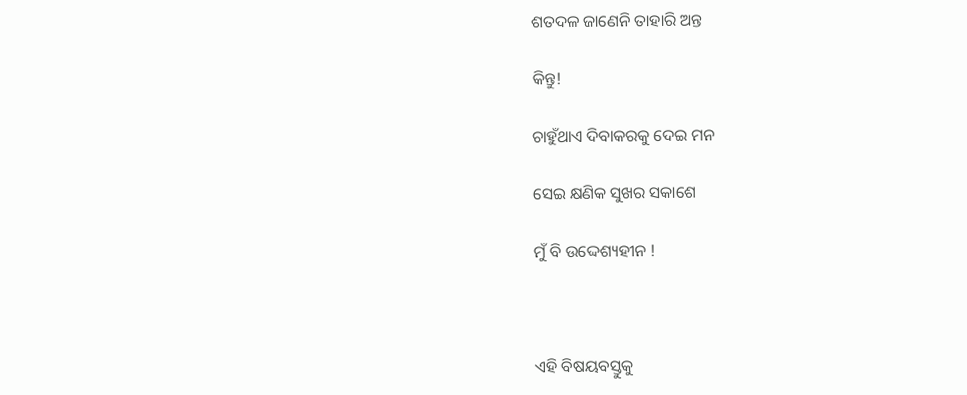ଶତଦଳ ଜାଣେନି ତାହାରି ଅନ୍ତ

କିନ୍ତୁ!

ଚାହୁଁଥାଏ ଦିବାକରକୁ ଦେଇ ମନ

ସେଇ କ୍ଷଣିକ ସୁଖର ସକାଶେ

ମୁଁ ବି ଉଦ୍ଦେଶ୍ୟହୀନ !



ଏହି ବିଷୟବସ୍ତୁକୁ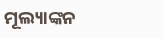ମୂଲ୍ୟାଙ୍କନ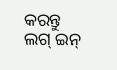କରନ୍ତୁ
ଲଗ୍ ଇନ୍